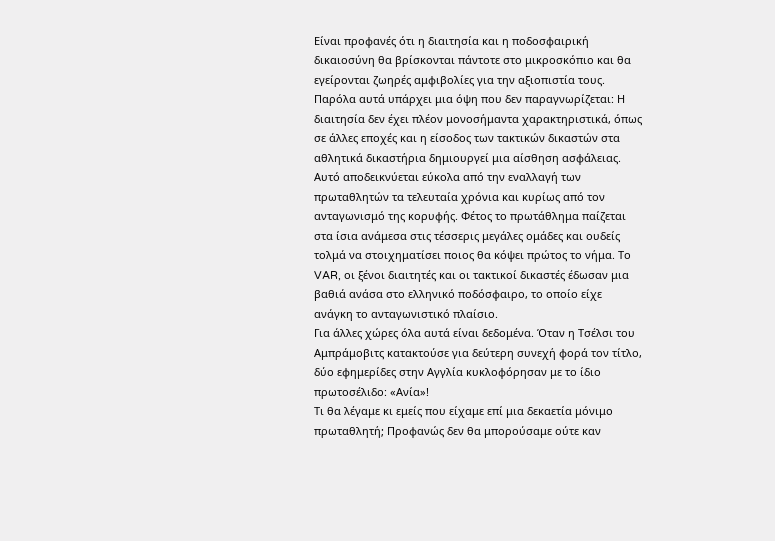Είναι προφανές ότι η διαιτησία και η ποδοσφαιρική δικαιοσύνη θα βρίσκονται πάντοτε στο μικροσκόπιο και θα εγείρονται ζωηρές αμφιβολίες για την αξιοπιστία τους. Παρόλα αυτά υπάρχει μια όψη που δεν παραγνωρίζεται: Η διαιτησία δεν έχει πλέον μονοσήμαντα χαρακτηριστικά, όπως σε άλλες εποχές και η είσοδος των τακτικών δικαστών στα αθλητικά δικαστήρια δημιουργεί μια αίσθηση ασφάλειας.
Αυτό αποδεικνύεται εύκολα από την εναλλαγή των πρωταθλητών τα τελευταία χρόνια και κυρίως από τον ανταγωνισμό της κορυφής. Φέτος το πρωτάθλημα παίζεται στα ίσια ανάμεσα στις τέσσερις μεγάλες ομάδες και ουδείς τολμά να στοιχηματίσει ποιος θα κόψει πρώτος το νήμα. Το VAR, οι ξένοι διαιτητές και οι τακτικοί δικαστές έδωσαν μια βαθιά ανάσα στο ελληνικό ποδόσφαιρο, το οποίο είχε ανάγκη το ανταγωνιστικό πλαίσιο.
Για άλλες χώρες όλα αυτά είναι δεδομένα. Όταν η Τσέλσι του Αμπράμοβιτς κατακτούσε για δεύτερη συνεχή φορά τον τίτλο, δύο εφημερίδες στην Αγγλία κυκλοφόρησαν με το ίδιο πρωτοσέλιδο: «Ανία»!
Τι θα λέγαμε κι εμείς που είχαμε επί μια δεκαετία μόνιμο πρωταθλητή; Προφανώς δεν θα μπορούσαμε ούτε καν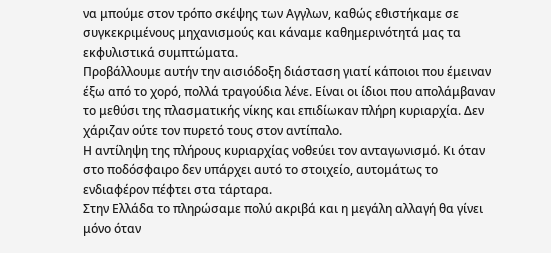να μπούμε στον τρόπο σκέψης των Αγγλων, καθώς εθιστήκαμε σε συγκεκριμένους μηχανισμούς και κάναμε καθημερινότητά μας τα εκφυλιστικά συμπτώματα.
Προβάλλουμε αυτήν την αισιόδοξη διάσταση γιατί κάποιοι που έμειναν έξω από το χορό, πολλά τραγούδια λένε. Είναι οι ίδιοι που απολάμβαναν το μεθύσι της πλασματικής νίκης και επιδίωκαν πλήρη κυριαρχία. Δεν χάριζαν ούτε τον πυρετό τους στον αντίπαλο.
Η αντίληψη της πλήρους κυριαρχίας νοθεύει τον ανταγωνισμό. Κι όταν στο ποδόσφαιρο δεν υπάρχει αυτό το στοιχείο, αυτομάτως το ενδιαφέρον πέφτει στα τάρταρα.
Στην Ελλάδα το πληρώσαμε πολύ ακριβά και η μεγάλη αλλαγή θα γίνει μόνο όταν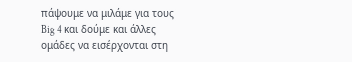πάψουμε να μιλάμε για τους Big 4 και δούμε και άλλες ομάδες να εισέρχονται στη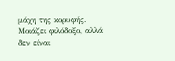μάχη της κορυφής. Μοιάζει φιλόδοξο, αλλά δεν είναι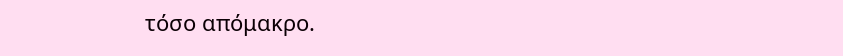τόσο απόμακρο.